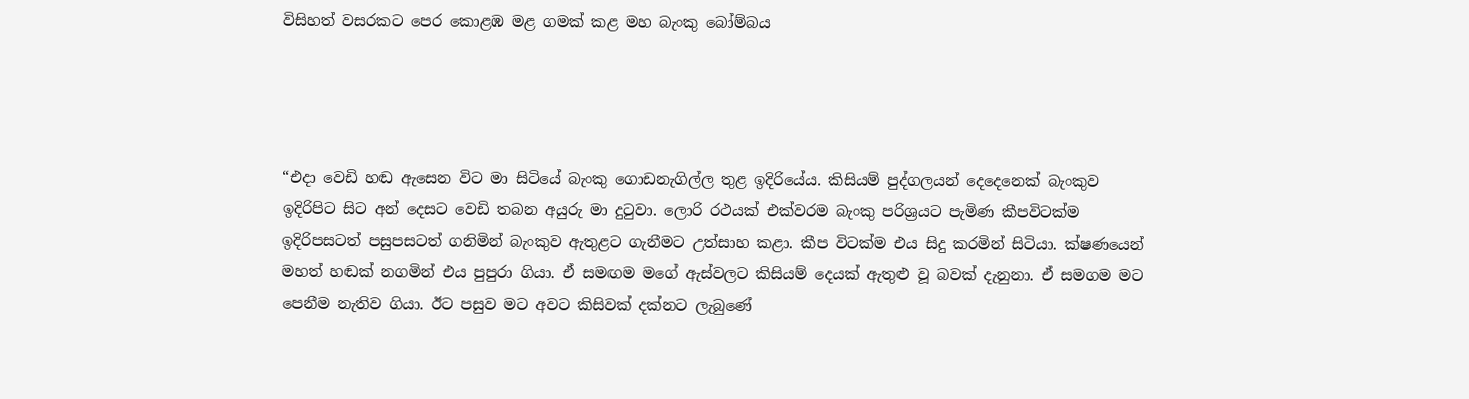විසිහත් වසරකට පෙර කොළඹ මළ ගමක් කළ මහ බැංකු බෝම්බය




“එදා වෙඩි හඬ ඇසෙන විට මා සිටියේ බැංකු ගොඩනැගිල්ල තුළ ඉදිරියේය. කිසියම් පුද්ගලයන් දෙදෙනෙක් බැංකුව ඉදිරිපිට සිට අන් දෙසට වෙඩි තබන අයුරු මා දුටුවා. ලොරි රථයක් එක්වරම බැංකු පරිශ්‍රයට පැමිණ කීපවිටක්ම ඉදිරිපසටත් පසුපසටත් ගනිමින් බැංකුව ඇතුළට ගැනීමට උත්සාහ කළා. කීප විටක්ම එය සිදු කරමින් සිටියා. ක්ෂණයෙන් මහත් හඬක් නගමින් එය පුපුරා ගියා. ඒ සමඟම මගේ ඇස්වලට කිසියම් දෙයක් ඇතුළු වූ බවක් දැනුනා. ඒ සමගම මට පෙනීම නැතිව ගියා. ඊට පසුව මට අවට කිසිවක් දක්නට ලැබුණේ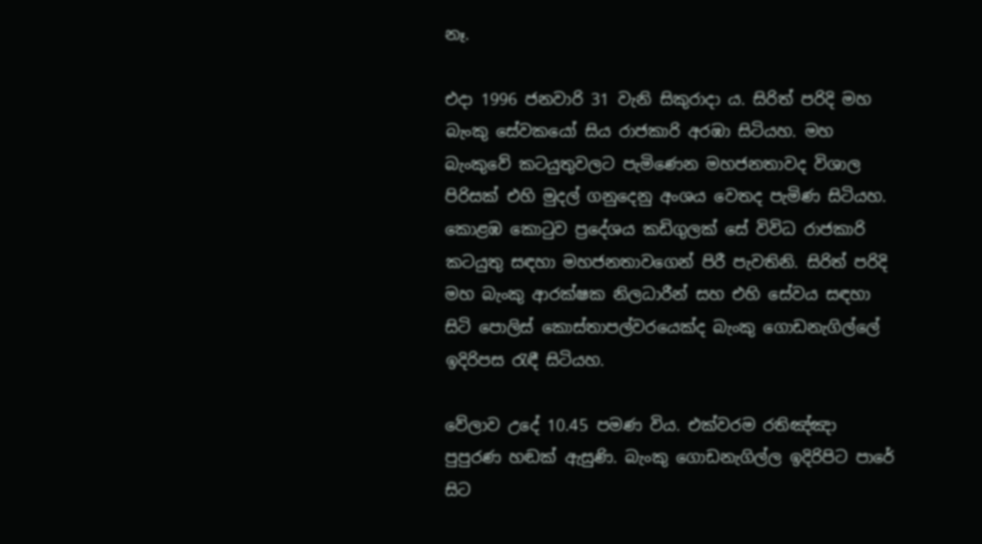නෑ.

එදා 1996 ජනවාරි 31 වැනි සිකුරාදා ය. සිරිත් පරිදි මහ බැංකු සේවකයෝ සිය රාජකාරි අරඹා සිටියහ. මහ බැංකුවේ කටයුතුවලට පැමිණෙන මහජනතාවද විශාල පිරිසක් එහි මුදල් ගනුදෙනු අංශය වෙතද පැමිණ සිටියහ. කොළඹ කොටුව ප්‍රදේශය කඩිගුලක් සේ විවිධ රාජකාරි කටයුතු සඳහා මහජනතාවගෙන් පිරී පැවතිනි. සිරිත් පරිදි මහ බැංකු ආරක්ෂක නිලධාරීන් සහ එහි සේවය සඳහා සිටි පොලිස් කොස්තාපල්වරයෙක්ද බැංකු ගොඩනැගිල්ලේ ඉදිරිපස රැඳී සිටියහ.

වේලාව උදේ 10.45 පමණ විය. එක්වරම රතිඤ්ඤා පුපුරණ හඬක් ඇසුණි. බැංකු ගොඩනැගිල්ල ඉදිරිපිට පාරේ සිට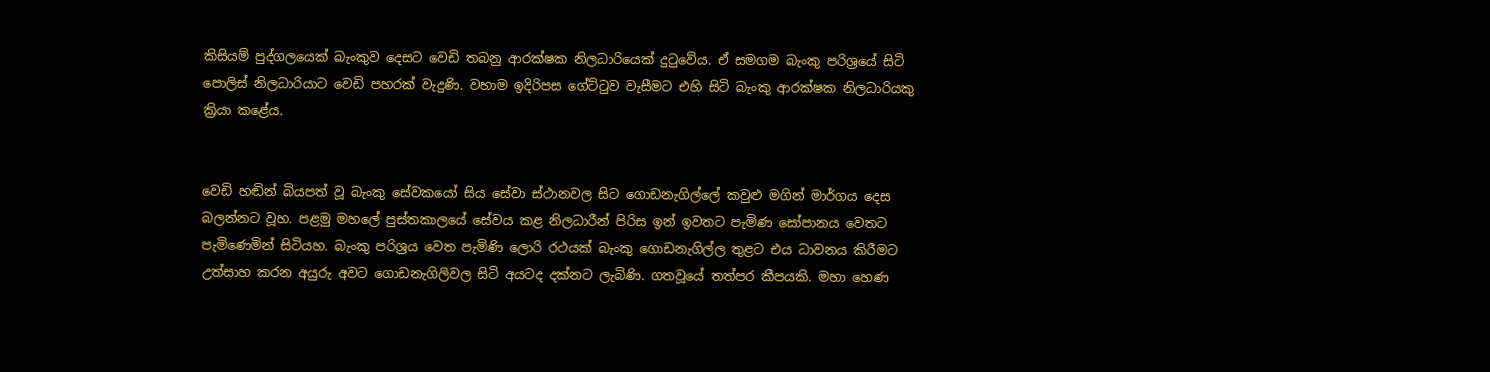කිසියම් පුද්ගලයෙක් බැංකුව දෙසට වෙඩි තබනු ආරක්ෂක නිලධාරියෙක් දුටුවේය. ඒ සමගම බැංකු පරිශ්‍රයේ සිටි පොලිස් නිලධාරියාට වෙඩි පහරක් වැදුණි. වහාම ඉදිරිපස ගේට්ටුව වැසීමට එහි සිටි බැංකු ආරක්ෂක නිලධාරියකු ක්‍රියා කළේය.


වෙඩි හඬින් බියපත් වූ බැංකු සේවකයෝ සිය සේවා ස්ථානවල සිට ගොඩනැගිල්ලේ කවුළු මගින් මාර්ගය දෙස බලන්නට වූහ. පළමු මහලේ පුස්තකාලයේ සේවය කළ නිලධාරීන් පිරිස ඉන් ඉවතට පැමිණ සෝපානය වෙතට පැමිණෙමින් සිටියහ. බැංකු පරිශ්‍රය වෙත පැමිණි ලොරි රථයක් බැංකු ගොඩනැගිල්ල තුළට එය ධාවනය කිරීමට උත්සාහ කරන අයුරු අවට ගොඩනැගිලිවල සිටි අයටද දක්නට ලැබිණි. ගතවූයේ තත්පර කීපයකි. මහා හෙණ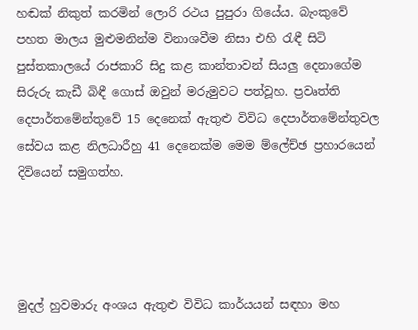හඬක් නිකුත් කරමින් ලොරි රථය පුපුරා ගියේය. බැංකුවේ පහත මාලය මුළුමනින්ම විනාශවීම නිසා එහි රැඳී සිටි පුස්තකාලයේ රාජකාරි සිදු කළ කාන්තාවන් සියලු දෙනාගේම සිරුරු කැඩී බිඳී ගොස් ඔවුන් මරුමුවට පත්වූහ. ප්‍රවෘත්ති දෙපාර්තමේන්තුවේ 15 දෙනෙක් ඇතුළු විවිධ දෙපාර්තමේන්තුවල සේවය කළ නිලධාරීහු 41 දෙනෙක්ම මෙම ම්ලේච්ඡ ප්‍රහාරයෙන් දිවියෙන් සමුගත්හ.




මුදල් හුවමාරු අංශය ඇතුළු විවිධ කාර්යයන් සඳහා මහ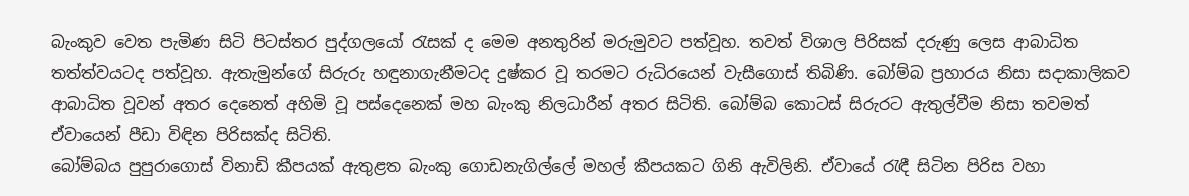බැංකුව වෙත පැමිණ සිටි පිටස්තර පුද්ගලයෝ රැසක් ද මෙම අනතුරින් මරුමුවට පත්වූහ. තවත් විශාල පිරිසක් දරුණු ලෙස ආබාධිත තත්ත්වයටද පත්වූහ. ඇතැමුන්ගේ සිරුරු හඳුනාගැනීමටද දුෂ්කර වූ තරමට රුධිරයෙන් වැසීගොස් තිබිණි. බෝම්බ ප්‍රහාරය නිසා සදාකාලිකව ආබාධිත වූවන් අතර දෙනෙත් අහිමි වූ පස්දෙනෙක් මහ බැංකු නිලධාරීන් අතර සිටිති. බෝම්බ කොටස් සිරුරට ඇතුල්වීම නිසා තවමත් ඒවායෙන් පීඩා විඳින පිරිසක්ද සිටිති.
බෝම්බය පුපුරාගොස් විනාඩි කීපයක් ඇතුළත බැංකු ගොඩනැගිල්ලේ මහල් කීපයකට ගිනි ඇවිලිනි. ඒවායේ රැඳී සිටින පිරිස වහා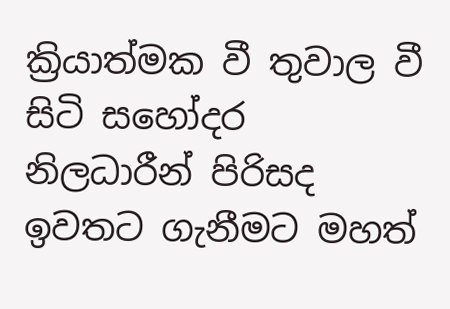ක්‍රියාත්මක වී තුවාල වී සිටි සහෝදර නිලධාරීන් පිරිසද ඉවතට ගැනීමට මහත්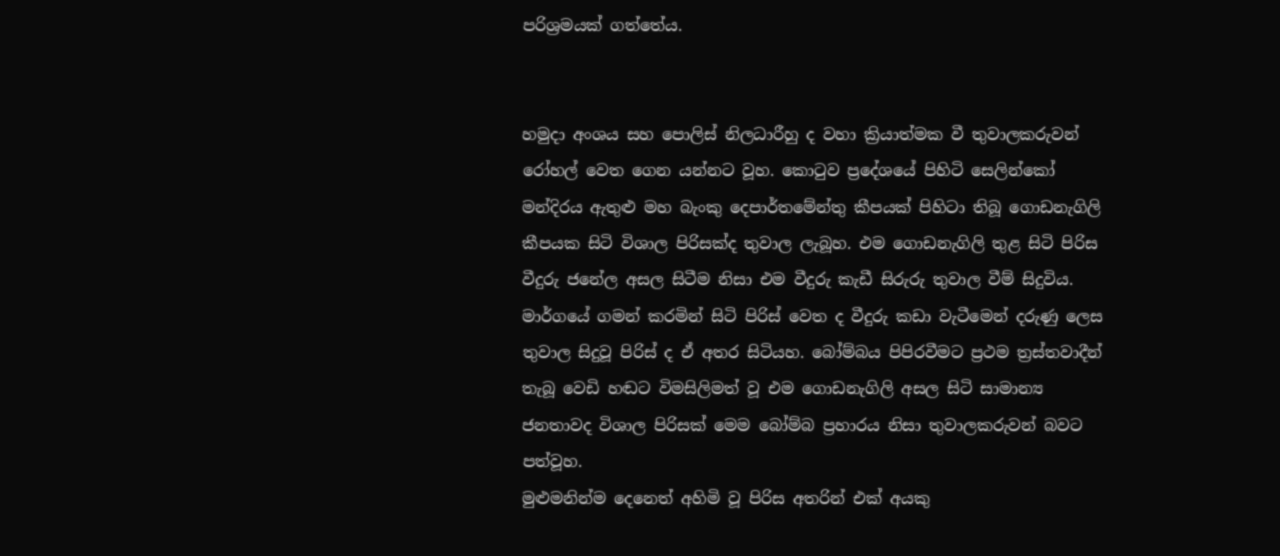පරිශ්‍රමයක් ගත්තේය.


හමුදා අංශය සහ පොලිස් නිලධාරීහු ද වහා ක්‍රියාත්මක වී තුවාලකරුවන් රෝහල් වෙත ගෙන යන්නට වූහ. කොටුව ප්‍රදේශයේ පිහිටි සෙලින්කෝ මන්දිරය ඇතුළු මහ බැංකු දෙපාර්තමේන්තු කීපයක් පිහිටා තිබූ ගොඩනැගිලි කීපයක සිටි විශාල පිරිසක්ද තුවාල ලැබූහ. එම ගොඩනැගිලි තුළ සිටි පිරිස වීදුරු ජනේල අසල සිටීම නිසා එම වීදුරු කැඩී සිරුරු තුවාල වීම් සිදුවිය. මාර්ගයේ ගමන් කරමින් සිටි පිරිස් වෙත ද වීදුරු කඩා වැටීමෙන් දරුණු ලෙස තුවාල සිදුවූ පිරිස් ද ඒ අතර සිටියහ. බෝම්බය පිපිරවීමට ප්‍රථම ත්‍රස්තවාදීන් තැබූ වෙඩි හඬට විමසිලිමත් වූ එම ගොඩනැගිලි අසල සිටි සාමාන්‍ය ජනතාවද විශාල පිරිසක් මෙම බෝම්බ ප්‍රහාරය නිසා තුවාලකරුවන් බවට පත්වූහ.
මුළුමනින්ම දෙනෙත් අහිමි වූ පිරිස අතරින් එක් අයකු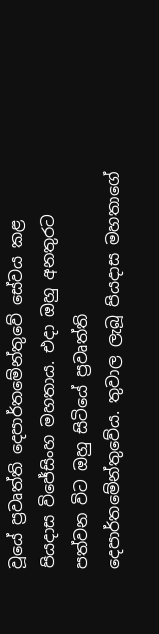වූයේ ප්‍රවෘත්ති දෙපාර්තමේන්තුවේ සේවය කළ පියදාස විජේසිංහ මහතාය. එදා ඔහු අනතුරට පත්වන විට ඔහු සිටියේ ප්‍රවෘත්ති දෙපාර්තමේන්තුවේය. තුවාල ලැබූ පියදාස මහතාගේ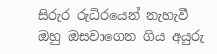සිරුර රුධිරයෙන් නැහැවී ඔහු ඔසවාගෙන ගිය අයුරු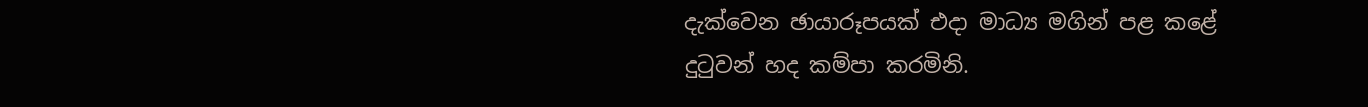දැක්වෙන ඡායාරූපයක් එදා මාධ්‍ය මගින් පළ කළේ දුටුවන් හද කම්පා කරමිනි.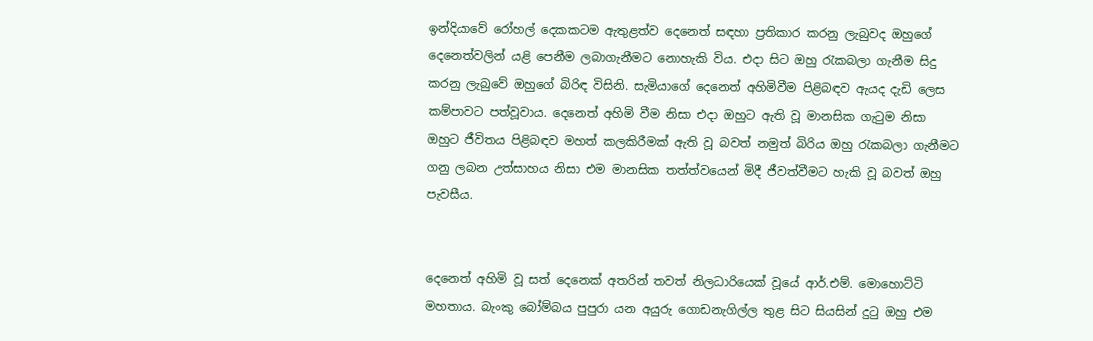ඉන්දියාවේ රෝහල් දෙකකටම ඇතුළත්ව දෙනෙත් සඳහා ප්‍රතිකාර කරනු ලැබුවද ඔහුගේ දෙනෙත්වලින් යළි පෙනීම ලබාගැනීමට නොහැකි විය. එදා සිට ඔහු රැකබලා ගැනීම සිදු කරනු ලැබුවේ ඔහුගේ බිරිඳ විසිනි. සැමියාගේ දෙනෙත් අහිමිවීම පිළිබඳව ඇයද දැඩි ලෙස කම්පාවට පත්වූවාය. දෙනෙත් අහිමි වීම නිසා එදා ඔහුට ඇති වූ මානසික ගැටුම නිසා ඔහුට ජීවිතය පිළිබඳව මහත් කලකිරීමක් ඇති වූ බවත් නමුත් බිරිය ඔහු රැකබලා ගැනීමට ගනු ලබන උත්සාහය නිසා එම මානසික තත්ත්වයෙන් මිදී ජීවත්වීමට හැකි වූ බවත් ඔහු පැවසීය.


දෙනෙත් අහිමි වූ සත් දෙනෙක් අතරින් තවත් නිලධාරියෙක් වූයේ ආර්.එම්. මොහොට්ටි මහතාය. බැංකු බෝම්බය පුපුරා යන අයුරු ගොඩනැගිල්ල තුළ සිට සියසින් දුටු ඔහු එම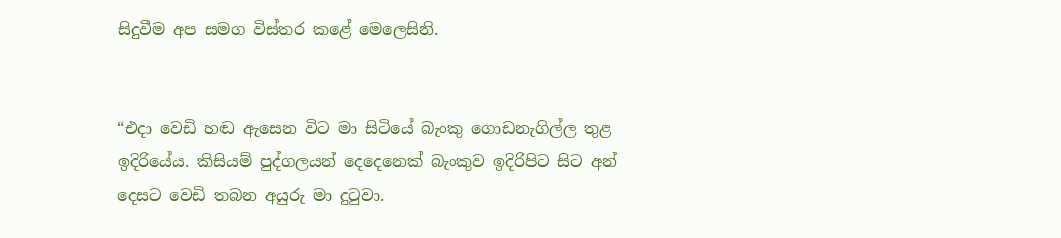සිදුවීම අප සමග විස්තර කළේ මෙලෙසිනි.


“එදා වෙඩි හඬ ඇසෙන විට මා සිටියේ බැංකු ගොඩනැගිල්ල තුළ ඉදිරියේය. කිසියම් පුද්ගලයන් දෙදෙනෙක් බැංකුව ඉදිරිපිට සිට අන් දෙසට වෙඩි තබන අයුරු මා දුටුවා.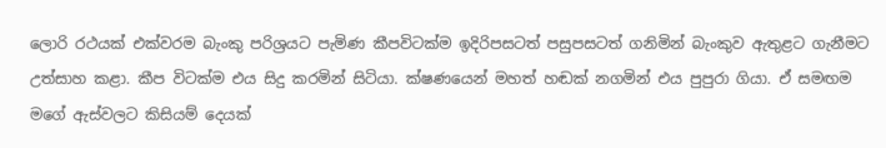ලොරි රථයක් එක්වරම බැංකු පරිශ්‍රයට පැමිණ කීපවිටක්ම ඉදිරිපසටත් පසුපසටත් ගනිමින් බැංකුව ඇතුළට ගැනීමට උත්සාහ කළා. කීප විටක්ම එය සිදු කරමින් සිටියා. ක්ෂණයෙන් මහත් හඬක් නගමින් එය පුපුරා ගියා. ඒ සමඟම මගේ ඇස්වලට කිසියම් දෙයක්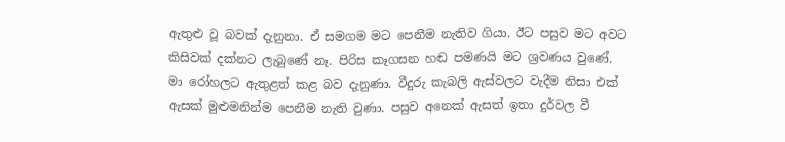ඇතුළු වූ බවක් දැනුනා. ඒ සමගම මට පෙනීම නැතිව ගියා. ඊට පසුව මට අවට කිසිවක් දක්නට ලැබුණේ නෑ. පිරිස කෑගසන හඬ පමණයි මට ශ්‍රවණය වුණේ. මා රෝහලට ඇතුළත් කළ බව දැනුණා. වීදුරු කැබලි ඇස්වලට වැදීම නිසා එක් ඇසක් මුළුමනින්ම පෙනීම නැති වුණා. පසුව අනෙක් ඇසත් ඉතා දුර්වල වී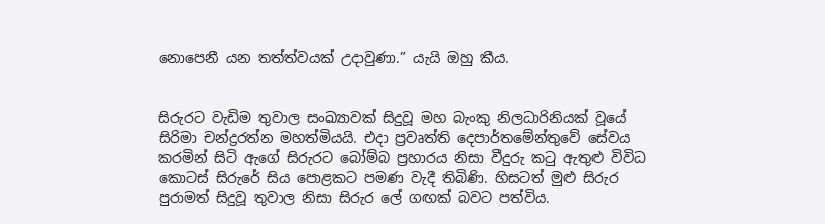නොපෙනී යන තත්ත්වයක් උදාවුණා.” යැයි ඔහු කීය.


සිරුරට වැඩිම තුවාල සංඛ්‍යාවක් සිදුවූ මහ බැංකු නිලධාරිනියක් වූයේ සිරිමා චන්ද්‍රරත්න මහත්මියයි. එදා ප්‍රවෘත්ති දෙපාර්තමේන්තුවේ සේවය කරමින් සිටි ඇගේ සිරුරට බෝම්බ ප්‍රහාරය නිසා වීදුරු කටු ඇතුළු විවිධ කොටස් සිරුරේ සිය පොළකට පමණ වැදී තිබිණි. හිසටත් මුළු සිරුර පුරාමත් සිදුවූ තුවාල නිසා සිරුර ලේ ගඟක් බවට පත්විය.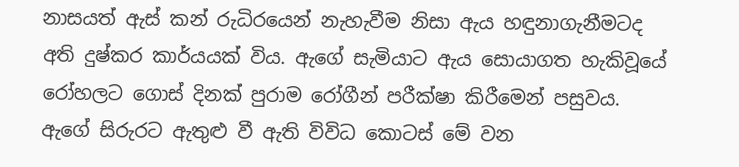නාසයත් ඇස් කන් රුධිරයෙන් නැහැවීම නිසා ඇය හඳුනාගැනීමටද අති දුෂ්කර කාර්යයක් විය. ඇගේ සැමියාට ඇය සොයාගත හැකිවූයේ රෝහලට ගොස් දිනක් පුරාම රෝගීන් පරීක්ෂා කිරීමෙන් පසුවය. ඇගේ සිරුරට ඇතුළු වී ඇති විවිධ කොටස් මේ වන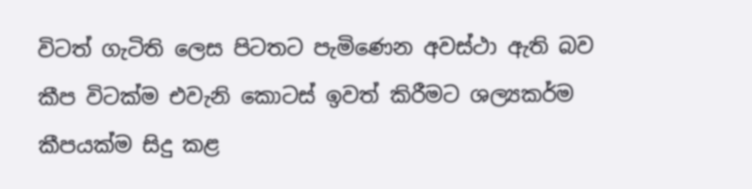විටත් ගැටිති ලෙස පිටතට පැමිණෙන අවස්ථා ඇති බව කීප විටක්ම එවැනි කොටස් ඉවත් කිරීමට ශල්‍යකර්ම කීපයක්ම සිදු කළ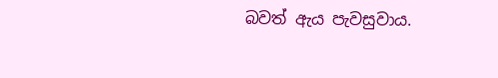බවත් ඇය පැවසුවාය.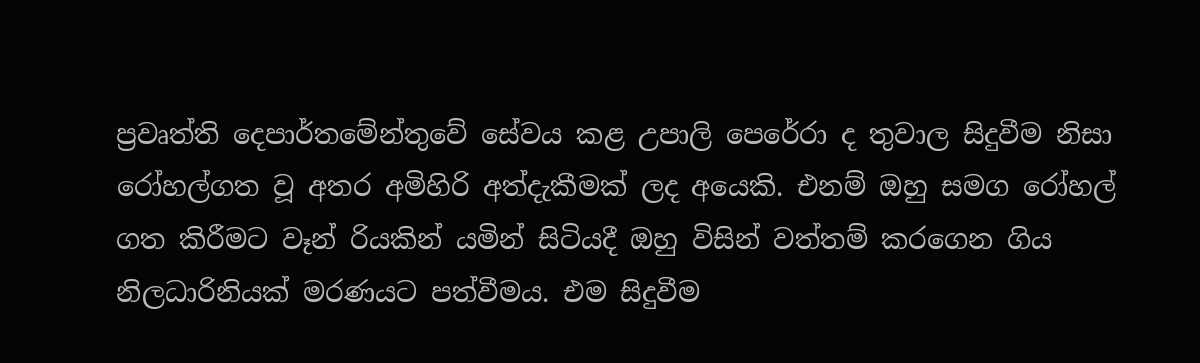ප්‍රවෘත්ති දෙපාර්තමේන්තුවේ සේවය කළ උපාලි පෙරේරා ද තුවාල සිදුවීම නිසා රෝහල්ගත වූ අතර අමිහිරි අත්දැකීමක් ලද අයෙකි. එනම් ඔහු සමග රෝහල් ගත කිරීමට වෑන් රියකින් යමින් සිටියදී ඔහු විසින් වත්තම් කරගෙන ගිය නිලධාරිනියක් මරණයට පත්වීමය. එම සිදුවීම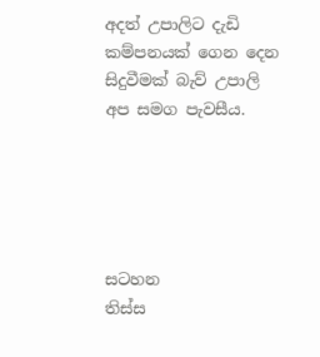අදත් උපාලිට දැඩි කම්පනයක් ගෙන දෙන සිදුවීමක් බැව් උපාලි අප සමග පැවසීය.





සටහන
තිස්ස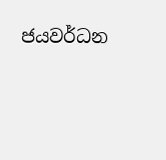ජයවර්ධන